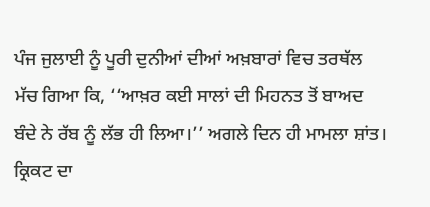ਪੰਜ ਜੁਲਾਈ ਨੂੰ ਪੂਰੀ ਦੁਨੀਆਂ ਦੀਆਂ ਅਖ਼ਬਾਰਾਂ ਵਿਚ ਤਰਥੱਲ ਮੱਚ ਗਿਆ ਕਿ, ‘‘ਆਖ਼ਰ ਕਈ ਸਾਲਾਂ ਦੀ ਮਿਹਨਤ ਤੋਂ ਬਾਅਦ ਬੰਦੇ ਨੇ ਰੱਬ ਨੂੰ ਲੱਭ ਹੀ ਲਿਆ।’’ ਅਗਲੇ ਦਿਨ ਹੀ ਮਾਮਲਾ ਸ਼ਾਂਤ। ਕ੍ਰਿਕਟ ਦਾ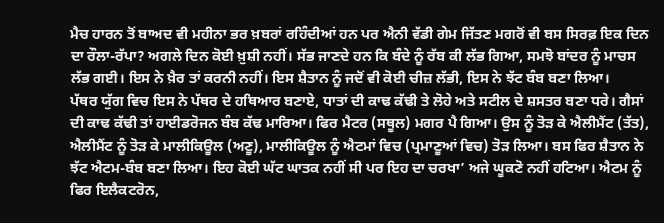ਮੈਚ ਹਾਰਨ ਤੋਂ ਬਾਅਦ ਵੀ ਮਹੀਨਾ ਭਰ ਖ਼ਬਰਾਂ ਰਹਿੰਦੀਆਂ ਹਨ ਪਰ ਐਨੀ ਵੱਡੀ ਗੇਮ ਜਿੱਤਣ ਮਗਰੋਂ ਵੀ ਬਸ ਸਿਰਫ਼ ਇਕ ਦਿਨ ਦਾ ਰੌਲਾ-ਰੱਪਾ? ਅਗਲੇ ਦਿਨ ਕੋਈ ਖ਼ੁਸ਼ੀ ਨਹੀਂ। ਸੱਭ ਜਾਣਦੇ ਹਨ ਕਿ ਬੰਦੇ ਨੂੰ ਰੱਬ ਕੀ ਲੱਭ ਗਿਆ, ਸਮਝੋ ਬਾਂਦਰ ਨੂੰ ਮਾਚਸ ਲੱਭ ਗਈ। ਇਸ ਨੇ ਖ਼ੈਰ ਤਾਂ ਕਰਨੀ ਨਹੀਂ। ਇਸ ਸ਼ੈਤਾਨ ਨੂੰ ਜਦੋਂ ਵੀ ਕੋਈ ਚੀਜ਼ ਲੱਭੀ, ਇਸ ਨੇ ਝੱਟ ਬੰਬ ਬਣਾ ਲਿਆ।
ਪੱਥਰ ਯੁੱਗ ਵਿਚ ਇਸ ਨੇ ਪੱਥਰ ਦੇ ਹਥਿਆਰ ਬਣਾਏ, ਧਾਤਾਂ ਦੀ ਕਾਢ ਕੱਢੀ ਤੇ ਲੋਹੇ ਅਤੇ ਸਟੀਲ ਦੇ ਸ਼ਸਤਰ ਬਣਾ ਧਰੇ। ਗੈਸਾਂ ਦੀ ਕਾਢ ਕੱਢੀ ਤਾਂ ਹਾਈਡਰੋਜਨ ਬੰਬ ਕੱਢ ਮਾਰਿਆ। ਫਿਰ ਮੈਟਰ (ਸਥੂਲ) ਮਗਰ ਪੈ ਗਿਆ। ਉਸ ਨੂੰ ਤੋੜ ਕੇ ਐਲੀਮੈਂਟ (ਤੱਤ), ਐਲੀਮੈਂਟ ਨੂੰ ਤੋੜ ਕੇ ਮਾਲੀਕਿਊਲ (ਅਣੂ), ਮਾਲੀਕਿਊਲ ਨੂੰ ਐਟਮਾਂ ਵਿਚ (ਪ੍ਰਮਾਣੂਆਂ ਵਿਚ) ਤੋੜ ਲਿਆ। ਬਸ ਫਿਰ ਸ਼ੈਤਾਨ ਨੇ ਝੱਟ ਐਟਮ-ਬੰਬ ਬਣਾ ਲਿਆ। ਇਹ ਕੋਈ ਘੱਟ ਘਾਤਕ ਨਹੀਂ ਸੀ ਪਰ ਇਹ ਦਾ ਚਰਖਾ’ ਅਜੇ ਘੂਕਣੋ ਨਹੀਂ ਹਟਿਆ। ਐਟਮ ਨੂੰ ਫਿਰ ਇਲੈਕਟਰੋਨ,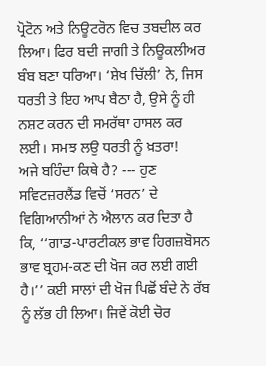ਪ੍ਰੋਟੋਨ ਅਤੇ ਨਿਊਟਰੋਨ ਵਿਚ ਤਬਦੀਲ ਕਰ ਲਿਆ। ਫਿਰ ਬਦੀ ਜਾਗੀ ਤੇ ਨਿਊਕਲੀਅਰ ਬੰਬ ਬਣਾ ਧਰਿਆ। ‘ਸ਼ੇਖ ਚਿੱਲੀ’ ਨੇ, ਜਿਸ ਧਰਤੀ ਤੇ ਇਹ ਆਪ ਬੈਠਾ ਹੈ, ਉਸੇ ਨੂੰ ਹੀ ਨਸ਼ਟ ਕਰਨ ਦੀ ਸਮਰੱਥਾ ਹਾਸਲ ਕਰ ਲਈ। ਸਮਝ ਲਉ ਧਰਤੀ ਨੂੰ ਖ਼ਤਰਾ!
ਅਜੇ ਬਹਿੰਦਾ ਕਿਥੇ ਹੈ? --- ਹੁਣ ਸਵਿਟਜ਼ਰਲੈਂਡ ਵਿਚੋਂ ‘ਸਰਨ’ ਦੇ ਵਿਗਿਆਨੀਆਂ ਨੇ ਐਲਾਨ ਕਰ ਦਿਤਾ ਹੈ ਕਿ, ‘‘ਗਾਡ-ਪਾਰਟੀਕਲ ਭਾਵ ਹਿਗਜ਼ਬੋਸਨ ਭਾਵ ਬ੍ਰਹਮ-ਕਣ ਦੀ ਖੋਜ ਕਰ ਲਈ ਗਈ ਹੈ।’’ ਕਈ ਸਾਲਾਂ ਦੀ ਖੋਜ ਪਿਛੋਂ ਬੰਦੇ ਨੇ ਰੱਬ ਨੂੰ ਲੱਭ ਹੀ ਲਿਆ। ਜਿਵੇਂ ਕੋਈ ਚੋਰ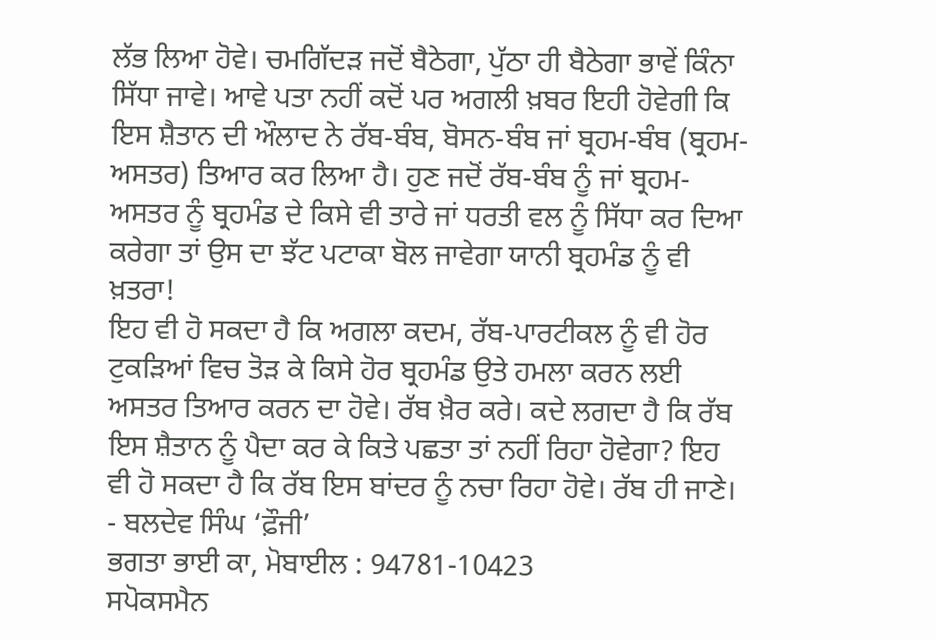ਲੱਭ ਲਿਆ ਹੋਵੇ। ਚਮਗਿੱਦੜ ਜਦੋਂ ਬੈਠੇਗਾ, ਪੁੱਠਾ ਹੀ ਬੈਠੇਗਾ ਭਾਵੇਂ ਕਿੰਨਾ ਸਿੱਧਾ ਜਾਵੇ। ਆਵੇ ਪਤਾ ਨਹੀਂ ਕਦੋਂ ਪਰ ਅਗਲੀ ਖ਼ਬਰ ਇਹੀ ਹੋਵੇਗੀ ਕਿ ਇਸ ਸ਼ੈਤਾਨ ਦੀ ਔਲਾਦ ਨੇ ਰੱਬ-ਬੰਬ, ਬੋਸਨ-ਬੰਬ ਜਾਂ ਬ੍ਰਹਮ-ਬੰਬ (ਬ੍ਰਹਮ-ਅਸਤਰ) ਤਿਆਰ ਕਰ ਲਿਆ ਹੈ। ਹੁਣ ਜਦੋਂ ਰੱਬ-ਬੰਬ ਨੂੰ ਜਾਂ ਬ੍ਰਹਮ-ਅਸਤਰ ਨੂੰ ਬ੍ਰਹਮੰਡ ਦੇ ਕਿਸੇ ਵੀ ਤਾਰੇ ਜਾਂ ਧਰਤੀ ਵਲ ਨੂੰ ਸਿੱਧਾ ਕਰ ਦਿਆ ਕਰੇਗਾ ਤਾਂ ਉਸ ਦਾ ਝੱਟ ਪਟਾਕਾ ਬੋਲ ਜਾਵੇਗਾ ਯਾਨੀ ਬ੍ਰਹਮੰਡ ਨੂੰ ਵੀ ਖ਼ਤਰਾ!
ਇਹ ਵੀ ਹੋ ਸਕਦਾ ਹੈ ਕਿ ਅਗਲਾ ਕਦਮ, ਰੱਬ-ਪਾਰਟੀਕਲ ਨੂੰ ਵੀ ਹੋਰ ਟੁਕੜਿਆਂ ਵਿਚ ਤੋੜ ਕੇ ਕਿਸੇ ਹੋਰ ਬ੍ਰਹਮੰਡ ਉਤੇ ਹਮਲਾ ਕਰਨ ਲਈ ਅਸਤਰ ਤਿਆਰ ਕਰਨ ਦਾ ਹੋਵੇ। ਰੱਬ ਖ਼ੈਰ ਕਰੇ। ਕਦੇ ਲਗਦਾ ਹੈ ਕਿ ਰੱਬ ਇਸ ਸ਼ੈਤਾਨ ਨੂੰ ਪੈਦਾ ਕਰ ਕੇ ਕਿਤੇ ਪਛਤਾ ਤਾਂ ਨਹੀਂ ਰਿਹਾ ਹੋਵੇਗਾ? ਇਹ ਵੀ ਹੋ ਸਕਦਾ ਹੈ ਕਿ ਰੱਬ ਇਸ ਬਾਂਦਰ ਨੂੰ ਨਚਾ ਰਿਹਾ ਹੋਵੇ। ਰੱਬ ਹੀ ਜਾਣੇ।
- ਬਲਦੇਵ ਸਿੰਘ ‘ਫ਼ੌਜੀ’
ਭਗਤਾ ਭਾਈ ਕਾ, ਮੋਬਾਈਲ : 94781-10423
ਸਪੋਕਸਮੈਨ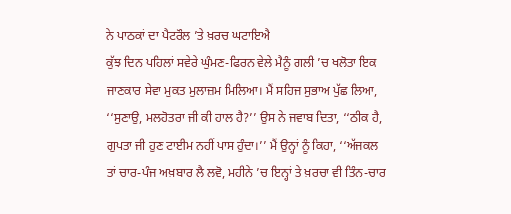ਨੇ ਪਾਠਕਾਂ ਦਾ ਪੈਟਰੌਲ ’ਤੇ ਖ਼ਰਚ ਘਟਾਇਐ
ਕੁੱਝ ਦਿਨ ਪਹਿਲਾਂ ਸਵੇਰੇ ਘੁੰਮਣ-ਫਿਰਨ ਵੇਲੇ ਮੈਨੂੰ ਗਲੀ ’ਚ ਖਲੋਤਾ ਇਕ ਜਾਣਕਾਰ ਸੇਵਾ ਮੁਕਤ ਮੁਲਾਜ਼ਮ ਮਿਲਿਆ। ਮੈਂ ਸਹਿਜ ਸੁਭਾਅ ਪੁੱਛ ਲਿਆ, ‘‘ਸੁਣਾਉ, ਮਲਹੋਤਰਾ ਜੀ ਕੀ ਹਾਲ ਹੈ?’’ ਉਸ ਨੇ ਜਵਾਬ ਦਿਤਾ, ‘‘ਠੀਕ ਹੈ, ਗੁਪਤਾ ਜੀ ਹੁਣ ਟਾਈਮ ਨਹੀਂ ਪਾਸ ਹੁੰਦਾ।’’ ਮੈਂ ਉਨ੍ਹਾਂ ਨੂੰ ਕਿਹਾ, ‘‘ਅੱਜਕਲ ਤਾਂ ਚਾਰ-ਪੰਜ ਅਖ਼ਬਾਰ ਲੈ ਲਵੋ, ਮਹੀਨੇ ’ਚ ਇਨ੍ਹਾਂ ਤੇ ਖ਼ਰਚਾ ਵੀ ਤਿੰਨ-ਚਾਰ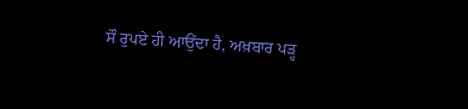ਸੌ ਰੁਪਏ ਹੀ ਆਉਂਦਾ ਹੈ, ਅਖ਼ਬਾਰ ਪੜ੍ਹ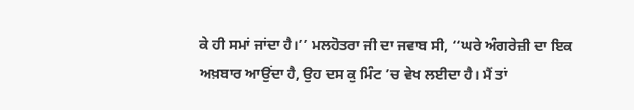ਕੇ ਹੀ ਸਮਾਂ ਜਾਂਦਾ ਹੈ।’’ ਮਲਹੋਤਰਾ ਜੀ ਦਾ ਜਵਾਬ ਸੀ, ‘‘ਘਰੇ ਅੰਗਰੇਜ਼ੀ ਦਾ ਇਕ ਅਖ਼ਬਾਰ ਆਉਂਦਾ ਹੈ, ਉਹ ਦਸ ਕੁ ਮਿੰਟ ’ਚ ਵੇਖ ਲਈਦਾ ਹੈ। ਮੈਂ ਤਾਂ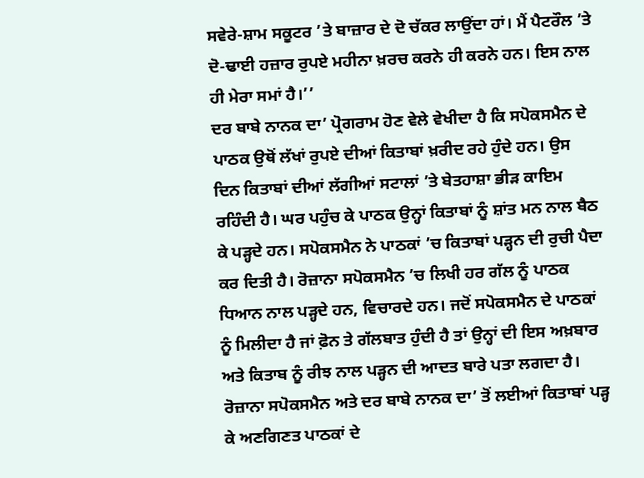ਸਵੇਰੇ-ਸ਼ਾਮ ਸਕੂਟਰ ’ਤੇ ਬਾਜ਼ਾਰ ਦੇ ਦੋ ਚੱਕਰ ਲਾਉਂਦਾ ਹਾਂ। ਮੈਂ ਪੈਟਰੌਲ ’ਤੇ ਦੋ-ਢਾਈ ਹਜ਼ਾਰ ਰੁਪਏ ਮਹੀਨਾ ਖ਼ਰਚ ਕਰਨੇ ਹੀ ਕਰਨੇ ਹਨ। ਇਸ ਨਾਲ ਹੀ ਮੇਰਾ ਸਮਾਂ ਹੈ।’’
ਦਰ ਬਾਬੇ ਨਾਨਕ ਦਾ’ ਪ੍ਰੋਗਰਾਮ ਹੋਣ ਵੇਲੇ ਵੇਖੀਦਾ ਹੈ ਕਿ ਸਪੋਕਸਮੈਨ ਦੇ ਪਾਠਕ ਉਥੋਂ ਲੱਖਾਂ ਰੁਪਏ ਦੀਆਂ ਕਿਤਾਬਾਂ ਖ਼ਰੀਦ ਰਹੇ ਹੁੰਦੇ ਹਨ। ਉਸ ਦਿਨ ਕਿਤਾਬਾਂ ਦੀਆਂ ਲੱਗੀਆਂ ਸਟਾਲਾਂ ’ਤੇ ਬੇਤਹਾਸ਼ਾ ਭੀੜ ਕਾਇਮ ਰਹਿੰਦੀ ਹੈ। ਘਰ ਪਹੁੰਚ ਕੇ ਪਾਠਕ ਉਨ੍ਹਾਂ ਕਿਤਾਬਾਂ ਨੂੰ ਸ਼ਾਂਤ ਮਨ ਨਾਲ ਬੈਠ ਕੇ ਪੜ੍ਹਦੇ ਹਨ। ਸਪੋਕਸਮੈਨ ਨੇ ਪਾਠਕਾਂ ’ਚ ਕਿਤਾਬਾਂ ਪੜ੍ਹਨ ਦੀ ਰੁਚੀ ਪੈਦਾ ਕਰ ਦਿਤੀ ਹੈ। ਰੋਜ਼ਾਨਾ ਸਪੋਕਸਮੈਨ ’ਚ ਲਿਖੀ ਹਰ ਗੱਲ ਨੂੰ ਪਾਠਕ ਧਿਆਨ ਨਾਲ ਪੜ੍ਹਦੇ ਹਨ, ਵਿਚਾਰਦੇ ਹਨ। ਜਦੋਂ ਸਪੋਕਸਮੈਨ ਦੇ ਪਾਠਕਾਂ ਨੂੰ ਮਿਲੀਦਾ ਹੈ ਜਾਂ ਫ਼ੋਨ ਤੇ ਗੱਲਬਾਤ ਹੁੰਦੀ ਹੈ ਤਾਂ ਉਨ੍ਹਾਂ ਦੀ ਇਸ ਅਖ਼ਬਾਰ ਅਤੇ ਕਿਤਾਬ ਨੂੰ ਰੀਝ ਨਾਲ ਪੜ੍ਹਨ ਦੀ ਆਦਤ ਬਾਰੇ ਪਤਾ ਲਗਦਾ ਹੈ।
ਰੋਜ਼ਾਨਾ ਸਪੋਕਸਮੈਨ ਅਤੇ ਦਰ ਬਾਬੇ ਨਾਨਕ ਦਾ’ ਤੋਂ ਲਈਆਂ ਕਿਤਾਬਾਂ ਪੜ੍ਹ ਕੇ ਅਣਗਿਣਤ ਪਾਠਕਾਂ ਦੇ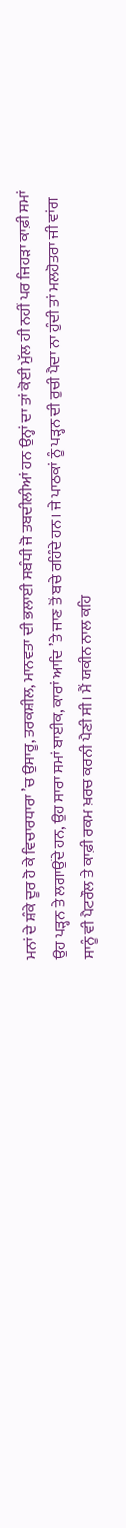ਮਨਾਂ ਦੇ ਸ਼ੰਕੇ ਦੂਰ ਹੋ ਕੇ ਵਿਚਾਰਧਾਰਾ ’ਚ ਉਸਾਰੂ, ਤਰਕਸ਼ੀਲ, ਮਾਨਵਤਾ ਦੀ ਭਲਾਈ ਸਬੰਧੀ ਜੋ ਤਬਦੀਲੀਆਂ ਹਨ ਉਨ੍ਹਾਂ ਦਾ ਤਾਂ ਕੋਈ ਮੁੱਲ ਹੀ ਨਹੀਂ ਪਰ ਜਿਹੜਾ ਕਾਫ਼ੀ ਸਮਾਂ ਉਹ ਪੜ੍ਹਨ ਤੇ ਲਗਾਉਂਦੇ ਹਨ, ਉਹ ਸਾਰਾ ਸਮਾਂ ਬਾਈਕ, ਕਾਰਾਂ ਆਦਿ ’ਤੇ ਜਾਣ ਤੋਂ ਬਚੇ ਰਹਿੰਦੇ ਹਨ। ਜੇ ਪਾਠਕਾਂ ਨੂੰ ਪੜ੍ਹਨ ਦੀ ਰੁਚੀ ਪੈਦਾ ਨਾ ਹੁੰਦੀ ਤਾਂ ਮਲਹੋਤਰਾ ਜੀ ਵਾਂਗ ਸਾਨੂੰ ਵੀ ਪੈਟਰੌਲ ਤੇ ਕਾਫ਼ੀ ਰਕਮ ਖ਼ਰਚ ਕਰਨੀ ਪੈਣੀ ਸੀ। ਮੈਂ ਯਕੀਨ ਨਾਲ ਕਹਿ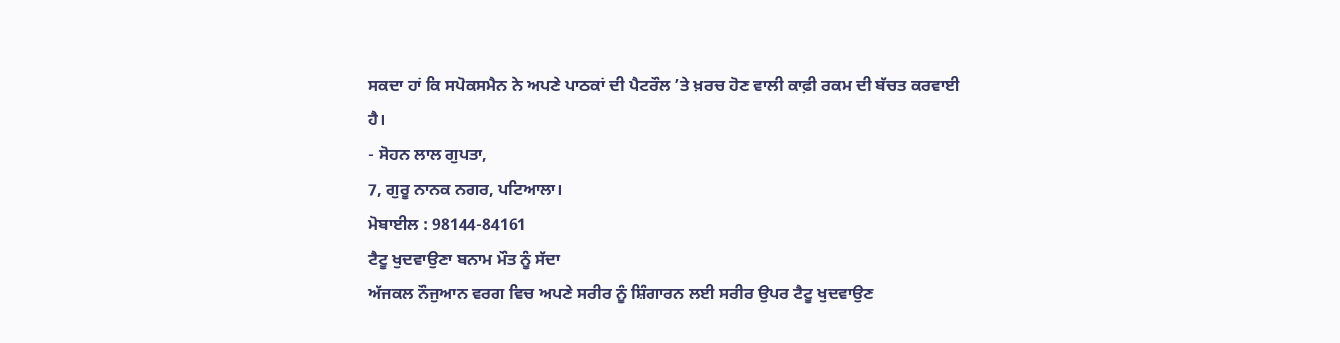ਸਕਦਾ ਹਾਂ ਕਿ ਸਪੋਕਸਮੈਨ ਨੇ ਅਪਣੇ ਪਾਠਕਾਂ ਦੀ ਪੈਟਰੌਲ ’ਤੇ ਖ਼ਰਚ ਹੋਣ ਵਾਲੀ ਕਾਫ਼ੀ ਰਕਮ ਦੀ ਬੱਚਤ ਕਰਵਾਈ ਹੈ।
- ਸੋਹਨ ਲਾਲ ਗੁਪਤਾ,
7, ਗੁਰੂ ਨਾਨਕ ਨਗਰ, ਪਟਿਆਲਾ।
ਮੋਬਾਈਲ : 98144-84161
ਟੈਟੂ ਖੁਦਵਾਉਣਾ ਬਨਾਮ ਮੌਤ ਨੂੰ ਸੱਦਾ
ਅੱਜਕਲ ਨੌਜੁਆਨ ਵਰਗ ਵਿਚ ਅਪਣੇ ਸਰੀਰ ਨੂੰ ਸ਼ਿੰਗਾਰਨ ਲਈ ਸਰੀਰ ਉਪਰ ਟੈਟੂ ਖੁਦਵਾਉਣ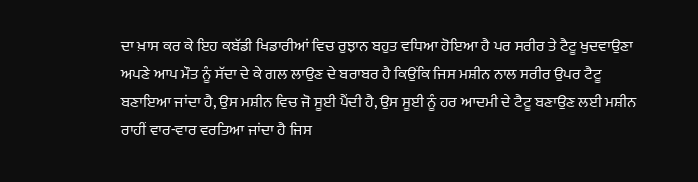ਦਾ ਖ਼ਾਸ ਕਰ ਕੇ ਇਹ ਕਬੱਡੀ ਖਿਡਾਰੀਆਂ ਵਿਚ ਰੁਝਾਨ ਬਹੁਤ ਵਧਿਆ ਹੋਇਆ ਹੈ ਪਰ ਸਰੀਰ ਤੇ ਟੈਟੂ ਖੁਦਵਾਉਣਾ ਅਪਣੇ ਆਪ ਮੌਤ ਨੂੰ ਸੱਦਾ ਦੇ ਕੇ ਗਲ ਲਾਉਣ ਦੇ ਬਰਾਬਰ ਹੈ ਕਿਉਂਕਿ ਜਿਸ ਮਸ਼ੀਨ ਨਾਲ ਸਰੀਰ ਉਪਰ ਟੈਟੂ ਬਣਾਇਆ ਜਾਂਦਾ ਹੈ, ਉਸ ਮਸ਼ੀਨ ਵਿਚ ਜੋ ਸੂਈ ਪੈਂਦੀ ਹੈ, ਉਸ ਸੂਈ ਨੂੰ ਹਰ ਆਦਮੀ ਦੇ ਟੈਟੂ ਬਣਾਉਣ ਲਈ ਮਸ਼ੀਨ ਰਾਹੀਂ ਵਾਰ-ਵਾਰ ਵਰਤਿਆ ਜਾਂਦਾ ਹੈ ਜਿਸ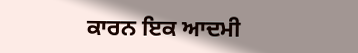ਕਾਰਨ ਇਕ ਆਦਮੀ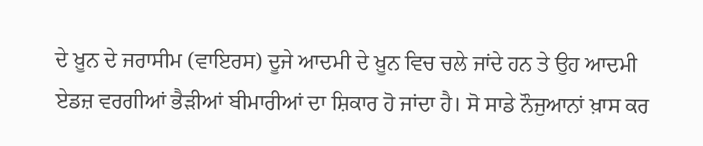ਦੇ ਖ਼ੂਨ ਦੇ ਜਰਾਸੀਮ (ਵਾਇਰਸ) ਦੂਜੇ ਆਦਮੀ ਦੇ ਖ਼ੂਨ ਵਿਚ ਚਲੇ ਜਾਂਦੇ ਹਨ ਤੇ ਉਹ ਆਦਮੀ ਏਡਜ਼ ਵਰਗੀਆਂ ਭੈੜੀਆਂ ਬੀਮਾਰੀਆਂ ਦਾ ਸ਼ਿਕਾਰ ਹੋ ਜਾਂਦਾ ਹੈ। ਸੋ ਸਾਡੇ ਨੌਜੁਆਨਾਂ ਖ਼ਾਸ ਕਰ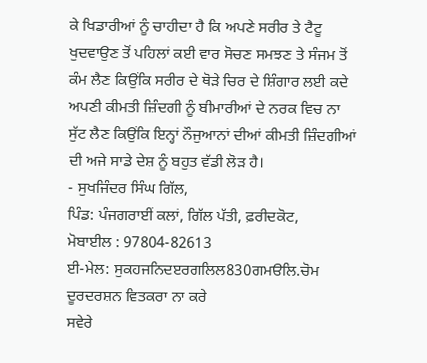ਕੇ ਖਿਡਾਰੀਆਂ ਨੂੰ ਚਾਹੀਦਾ ਹੈ ਕਿ ਅਪਣੇ ਸਰੀਰ ਤੇ ਟੈਟੂ ਖੁਦਵਾਉਣ ਤੋਂ ਪਹਿਲਾਂ ਕਈ ਵਾਰ ਸੋਚਣ ਸਮਝਣ ਤੇ ਸੰਜਮ ਤੋਂ ਕੰਮ ਲੈਣ ਕਿਉਂਕਿ ਸਰੀਰ ਦੇ ਥੋੜੇ ਚਿਰ ਦੇ ਸ਼ਿੰਗਾਰ ਲਈ ਕਦੇ ਅਪਣੀ ਕੀਮਤੀ ਜ਼ਿੰਦਗੀ ਨੂੰ ਬੀਮਾਰੀਆਂ ਦੇ ਨਰਕ ਵਿਚ ਨਾ ਸੁੱਟ ਲੈਣ ਕਿਉਂਕਿ ਇਨ੍ਹਾਂ ਨੌਜੁਆਨਾਂ ਦੀਆਂ ਕੀਮਤੀ ਜ਼ਿੰਦਗੀਆਂ ਦੀ ਅਜੇ ਸਾਡੇ ਦੇਸ਼ ਨੂੰ ਬਹੁਤ ਵੱਡੀ ਲੋੜ ਹੈ।
- ਸੁਖਜਿੰਦਰ ਸਿੰਘ ਗਿੱਲ,
ਪਿੰਡ: ਪੰਜਗਰਾਈਂ ਕਲਾਂ, ਗਿੱਲ ਪੱਤੀ, ਫ਼ਰੀਦਕੋਟ,
ਮੋਬਾਈਲ : 97804-82613
ਈ-ਮੇਲ: ਸੁਕਹਜਨਿਦੲਰਗਲਿਲ830ਗਮੳਲਿ.ਚੋਮ
ਦੂਰਦਰਸ਼ਨ ਵਿਤਕਰਾ ਨਾ ਕਰੇ
ਸਵੇਰੇ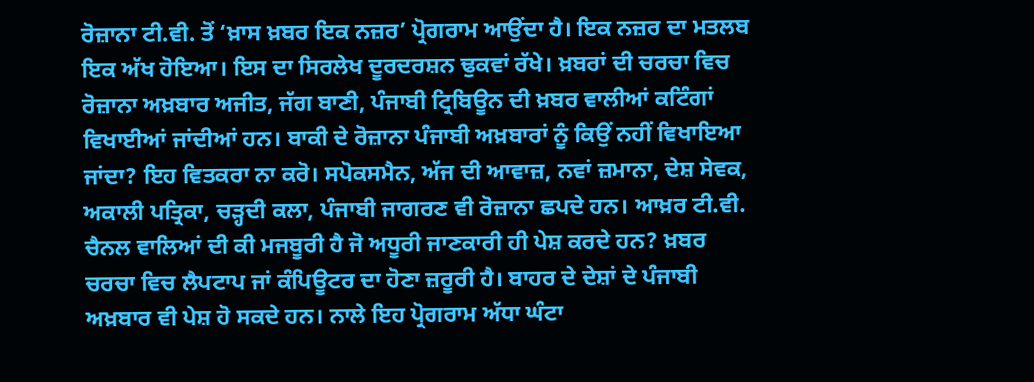ਰੋਜ਼ਾਨਾ ਟੀ.ਵੀ. ਤੋਂ ‘ਖ਼ਾਸ ਖ਼ਬਰ ਇਕ ਨਜ਼ਰ’ ਪ੍ਰੋਗਰਾਮ ਆਉਂਦਾ ਹੈ। ਇਕ ਨਜ਼ਰ ਦਾ ਮਤਲਬ ਇਕ ਅੱਖ ਹੋਇਆ। ਇਸ ਦਾ ਸਿਰਲੇਖ ਦੂਰਦਰਸ਼ਨ ਢੁਕਵਾਂ ਰੱਖੇ। ਖ਼ਬਰਾਂ ਦੀ ਚਰਚਾ ਵਿਚ ਰੋਜ਼ਾਨਾ ਅਖ਼ਬਾਰ ਅਜੀਤ, ਜੱਗ ਬਾਣੀ, ਪੰਜਾਬੀ ਟ੍ਰਿਬਿਊਨ ਦੀ ਖ਼ਬਰ ਵਾਲੀਆਂ ਕਟਿੰਗਾਂ ਵਿਖਾਈਆਂ ਜਾਂਦੀਆਂ ਹਨ। ਬਾਕੀ ਦੇ ਰੋਜ਼ਾਨਾ ਪੰਜਾਬੀ ਅਖ਼ਬਾਰਾਂ ਨੂੰ ਕਿਉਂ ਨਹੀਂ ਵਿਖਾਇਆ ਜਾਂਦਾ? ਇਹ ਵਿਤਕਰਾ ਨਾ ਕਰੋ। ਸਪੋਕਸਮੈਨ, ਅੱਜ ਦੀ ਆਵਾਜ਼, ਨਵਾਂ ਜ਼ਮਾਨਾ, ਦੇਸ਼ ਸੇਵਕ, ਅਕਾਲੀ ਪਤ੍ਰਿਕਾ, ਚੜ੍ਹਦੀ ਕਲਾ, ਪੰਜਾਬੀ ਜਾਗਰਣ ਵੀ ਰੋਜ਼ਾਨਾ ਛਪਦੇ ਹਨ। ਆਖ਼ਰ ਟੀ.ਵੀ. ਚੈਨਲ ਵਾਲਿਆਂ ਦੀ ਕੀ ਮਜਬੂਰੀ ਹੈ ਜੋ ਅਧੂਰੀ ਜਾਣਕਾਰੀ ਹੀ ਪੇਸ਼ ਕਰਦੇ ਹਨ? ਖ਼ਬਰ ਚਰਚਾ ਵਿਚ ਲੈਪਟਾਪ ਜਾਂ ਕੰਪਿਊਟਰ ਦਾ ਹੋਣਾ ਜ਼ਰੂਰੀ ਹੈ। ਬਾਹਰ ਦੇ ਦੇਸ਼ਾਂ ਦੇ ਪੰਜਾਬੀ ਅਖ਼ਬਾਰ ਵੀ ਪੇਸ਼ ਹੋ ਸਕਦੇ ਹਨ। ਨਾਲੇ ਇਹ ਪ੍ਰੋਗਰਾਮ ਅੱਧਾ ਘੰਟਾ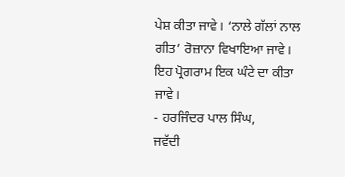ਪੇਸ਼ ਕੀਤਾ ਜਾਵੇ। ‘ਨਾਲੇ ਗੱਲਾਂ ਨਾਲ ਗੀਤ’ ਰੋਜ਼ਾਨਾ ਵਿਖਾਇਆ ਜਾਵੇ। ਇਹ ਪ੍ਰੋਗਰਾਮ ਇਕ ਘੰਟੇ ਦਾ ਕੀਤਾ ਜਾਵੇ।
- ਹਰਜਿੰਦਰ ਪਾਲ ਸਿੰਘ,
ਜਵੱਦੀ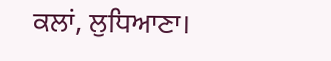ਕਲਾਂ, ਲੁਧਿਆਣਾ।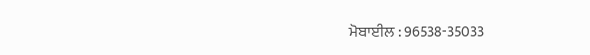ਮੋਬਾਈਲ : 96538-35033